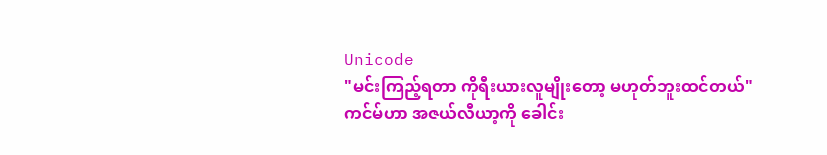Unicode
"မင်းကြည့်ရတာ ကိုရီးယားလူမျိုးတော့ မဟုတ်ဘူးထင်တယ်"
ကင်မ်ဟာ အဇယ်လီယာ့ကို ခေါင်း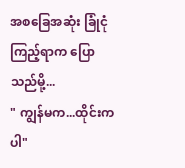အစခြေအဆုံး ခြုံငုံကြည့်ရာက ပြောသည်မို့...
" ကျွန်မက...ထိုင်းကပါ"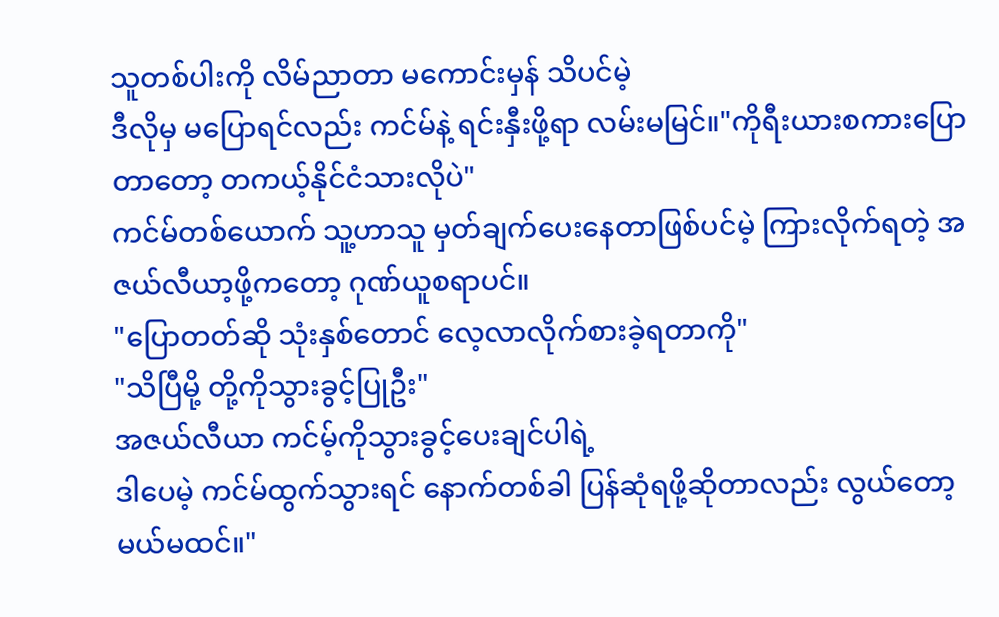သူတစ်ပါးကို လိမ်ညာတာ မကောင်းမှန် သိပင်မဲ့
ဒီလိုမှ မပြောရင်လည်း ကင်မ်နဲ့ ရင်းနှီးဖို့ရာ လမ်းမမြင်။"ကိုရီးယားစကားပြောတာတော့ တကယ့်နိုင်ငံသားလိုပဲ"
ကင်မ်တစ်ယောက် သူ့ဟာသူ မှတ်ချက်ပေးနေတာဖြစ်ပင်မဲ့ ကြားလိုက်ရတဲ့ အဇယ်လီယာ့ဖို့ကတော့ ဂုဏ်ယူစရာပင်။
"ပြောတတ်ဆို သုံးနှစ်တောင် လေ့လာလိုက်စားခဲ့ရတာကို"
"သိပြီမို့ တို့ကိုသွားခွင့်ပြုဦး"
အဇယ်လီယာ ကင်မ့်ကိုသွားခွင့်ပေးချင်ပါရဲ့
ဒါပေမဲ့ ကင်မ်ထွက်သွားရင် နောက်တစ်ခါ ပြန်ဆုံရဖို့ဆိုတာလည်း လွယ်တော့မယ်မထင်။"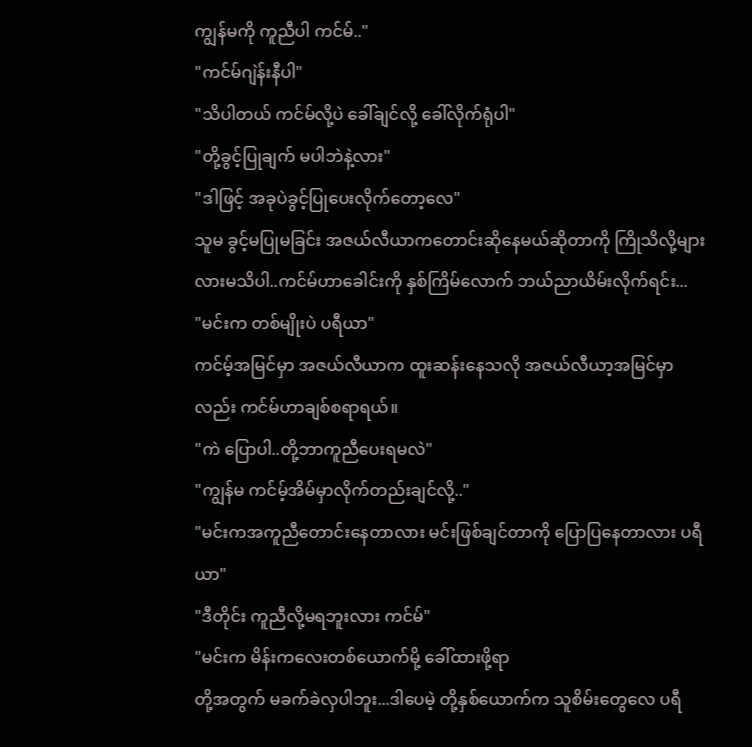ကျွန်မကို ကူညီပါ ကင်မ်.."
"ကင်မ်ဂျဲန်းနီပါ"
"သိပါတယ် ကင်မ်လို့ပဲ ခေါ်ချင်လို့ ခေါ်လိုက်ရုံပါ"
"တို့ခွင့်ပြုချက် မပါဘဲနဲ့လား"
"ဒါဖြင့် အခုပဲခွင့်ပြုပေးလိုက်တော့လေ"
သူမ ခွင့်မပြုမခြင်း အဇယ်လီယာကတောင်းဆိုနေမယ်ဆိုတာကို ကြိုသိလို့များလားမသိပါ..ကင်မ်ဟာခေါင်းကို နှစ်ကြိမ်လောက် ဘယ်ညာယိမ်းလိုက်ရင်း...
"မင်းက တစ်မျိုးပဲ ပရီယာ"
ကင်မ့်အမြင်မှာ အဇယ်လီယာက ထူးဆန်းနေသလို အဇယ်လီယာ့အမြင်မှာလည်း ကင်မ်ဟာချစ်စရာရယ်။
"ကဲ ပြောပါ..တို့ဘာကူညီပေးရမလဲ"
"ကျွန်မ ကင်မ့်အိမ်မှာလိုက်တည်းချင်လို့.."
"မင်းကအကူညီတောင်းနေတာလား မင်းဖြစ်ချင်တာကို ပြောပြနေတာလား ပရီယာ"
"ဒီတိုင်း ကူညီလို့မရဘူးလား ကင်မ်"
"မင်းက မိန်းကလေးတစ်ယောက်မို့ ခေါ်ထားဖို့ရာ
တို့အတွက် မခက်ခဲလှပါဘူး...ဒါပေမဲ့ တို့နှစ်ယောက်က သူစိမ်းတွေလေ ပရီ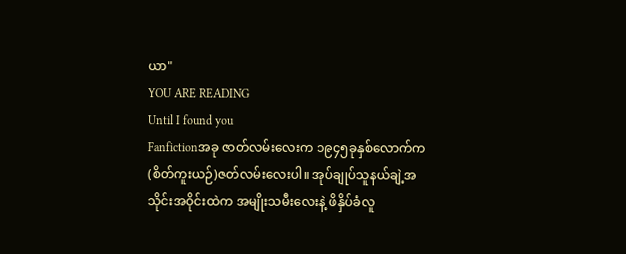ယာ"
YOU ARE READING
Until I found you
Fanfictionအခု ဇာတ်လမ်းလေးက ၁၉၄၅ခုနှစ်လောက်က (စိတ်ကူးယဉ်)ဇတ်လမ်းလေးပါ။ အုပ်ချုပ်သူနယ်ချဲ့အသိုင်းအဝိုင်းထဲက အမျိုးသမီးလေးနဲ့ ဖိနှိပ်ခံလူ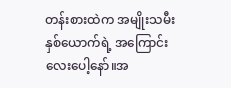တန်းစားထဲက အမျိုးသမီးနှစ်ယောက်ရဲ့ အကြောင်းလေးပေါ့နော်။အ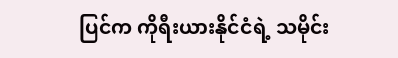ပြင်က ကိုရီးယားနိုင်ငံရဲ့ သမိုင်း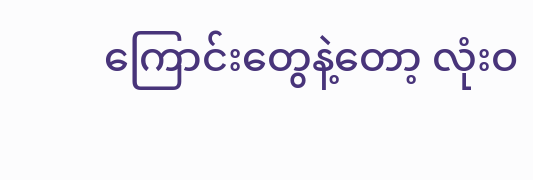ကြောင်းတွေနဲ့တော့ လုံးဝ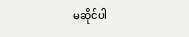မဆိုင်ပါ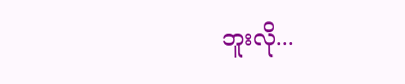ဘူးလို...